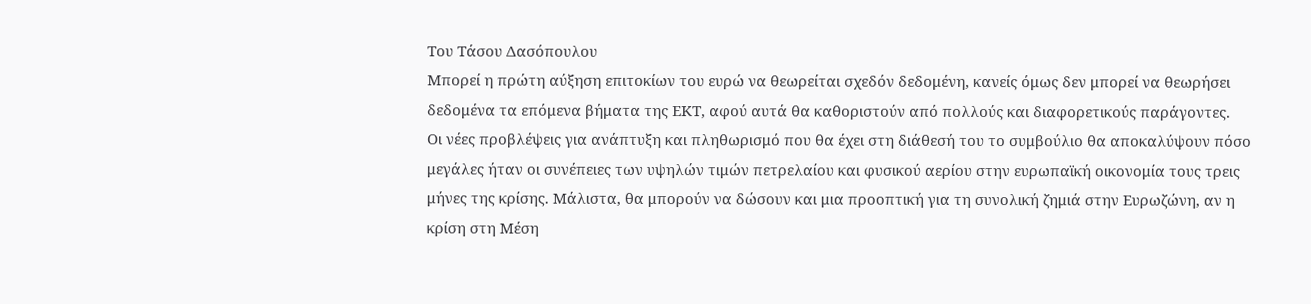Του Τάσου Δασόπουλου
Μπορεί η πρώτη αύξηση επιτοκίων του ευρώ να θεωρείται σχεδόν δεδομένη, κανείς όμως δεν μπορεί να θεωρήσει δεδομένα τα επόμενα βήματα της ΕΚΤ, αφού αυτά θα καθοριστούν από πολλούς και διαφορετικούς παράγοντες.
Οι νέες προβλέψεις για ανάπτυξη και πληθωρισμό που θα έχει στη διάθεσή του το συμβούλιο θα αποκαλύψουν πόσο μεγάλες ήταν οι συνέπειες των υψηλών τιμών πετρελαίου και φυσικού αερίου στην ευρωπαϊκή οικονομία τους τρεις μήνες της κρίσης. Μάλιστα, θα μπορούν να δώσουν και μια προοπτική για τη συνολική ζημιά στην Ευρωζώνη, αν η κρίση στη Μέση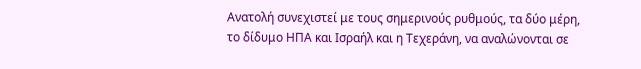Ανατολή συνεχιστεί με τους σημερινούς ρυθμούς, τα δύο μέρη, το δίδυμο ΗΠΑ και Ισραήλ και η Τεχεράνη, να αναλώνονται σε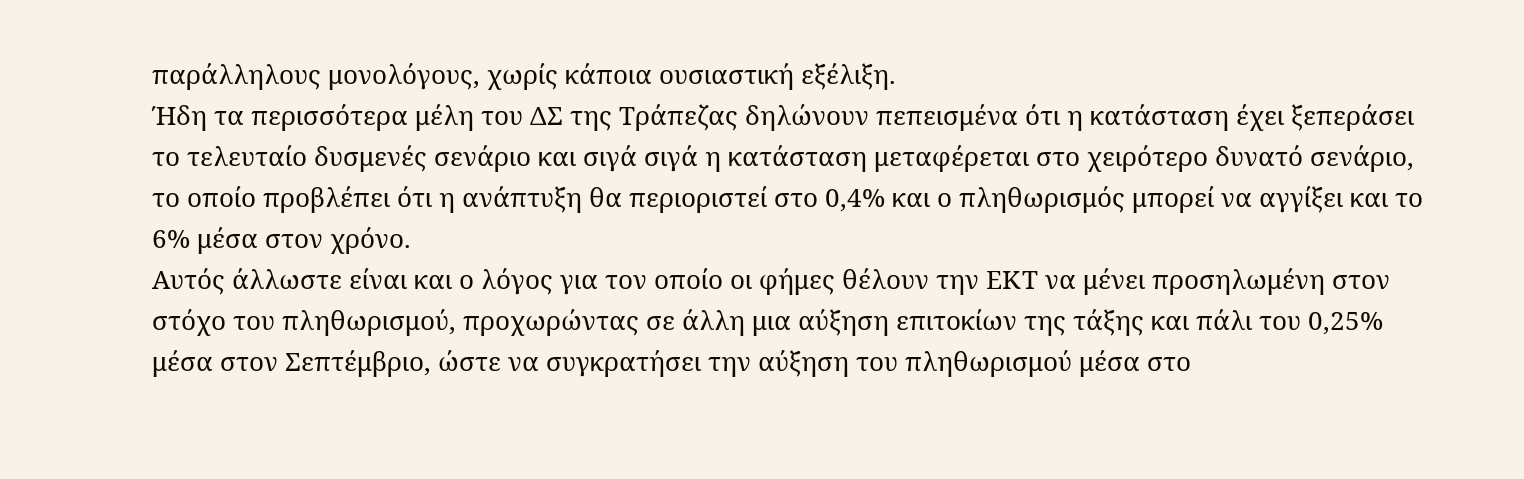παράλληλους μονολόγους, χωρίς κάποια ουσιαστική εξέλιξη.
Ήδη τα περισσότερα μέλη του ΔΣ της Τράπεζας δηλώνουν πεπεισμένα ότι η κατάσταση έχει ξεπεράσει το τελευταίο δυσμενές σενάριο και σιγά σιγά η κατάσταση μεταφέρεται στο χειρότερο δυνατό σενάριο, το οποίο προβλέπει ότι η ανάπτυξη θα περιοριστεί στο 0,4% και ο πληθωρισμός μπορεί να αγγίξει και το 6% μέσα στον χρόνο.
Αυτός άλλωστε είναι και ο λόγος για τον οποίο οι φήμες θέλουν την ΕΚΤ να μένει προσηλωμένη στον στόχο του πληθωρισμού, προχωρώντας σε άλλη μια αύξηση επιτοκίων της τάξης και πάλι του 0,25% μέσα στον Σεπτέμβριο, ώστε να συγκρατήσει την αύξηση του πληθωρισμού μέσα στο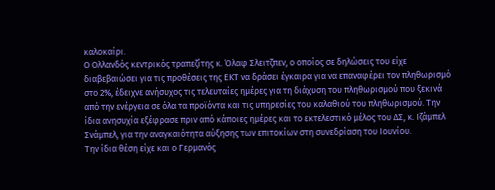καλοκαίρι.
Ο Ολλανδός κεντρικός τραπεζίτης κ. Όλαφ Σλειτζπεν, ο οποίος σε δηλώσεις του είχε διαβεβαιώσει για τις προθέσεις της ΕΚΤ να δράσει έγκαιρα για να επαναφέρει τον πληθωρισμό στο 2%, έδειχνε ανήσυχος τις τελευταίες ημέρες για τη διάχυση του πληθωρισμού που ξεκινά από την ενέργεια σε όλα τα προϊόντα και τις υπηρεσίες του καλαθιού του πληθωρισμού. Την ίδια ανησυχία εξέφρασε πριν από κάποιες ημέρες και το εκτελεστικό μέλος του ΔΣ, κ. Ιζάμπελ Σνάμπελ, για την αναγκαιότητα αύξησης των επιτοκίων στη συνεδρίαση του Ιουνίου.
Την ίδια θέση είχε και ο Γερμανός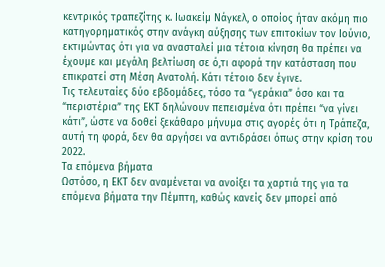κεντρικός τραπεζίτης κ. Ιωακείμ Νάγκελ, ο οποίος ήταν ακόμη πιο κατηγορηματικός στην ανάγκη αύξησης των επιτοκίων τον Ιούνιο, εκτιμώντας ότι για να ανασταλεί μια τέτοια κίνηση θα πρέπει να έχουμε και μεγάλη βελτίωση σε ό,τι αφορά την κατάσταση που επικρατεί στη Μέση Ανατολή. Κάτι τέτοιο δεν έγινε.
Τις τελευταίες δύο εβδομάδες, τόσο τα “γεράκια” όσο και τα “περιστέρια” της ΕΚΤ δηλώνουν πεπεισμένα ότι πρέπει “να γίνει κάτι”, ώστε να δοθεί ξεκάθαρο μήνυμα στις αγορές ότι η Τράπεζα, αυτή τη φορά, δεν θα αργήσει να αντιδράσει όπως στην κρίση του 2022.
Τα επόμενα βήματα
Ωστόσο, η ΕΚΤ δεν αναμένεται να ανοίξει τα χαρτιά της για τα επόμενα βήματα την Πέμπτη, καθώς κανείς δεν μπορεί από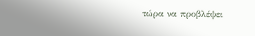τώρα να προβλέψει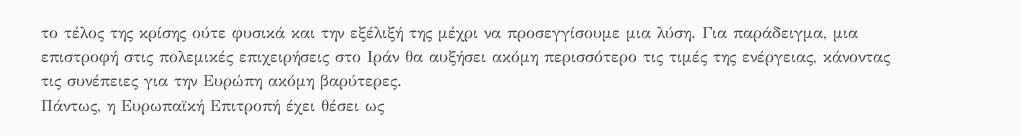το τέλος της κρίσης ούτε φυσικά και την εξέλιξή της μέχρι να προσεγγίσουμε μια λύση. Για παράδειγμα, μια επιστροφή στις πολεμικές επιχειρήσεις στο Ιράν θα αυξήσει ακόμη περισσότερο τις τιμές της ενέργειας, κάνοντας τις συνέπειες για την Ευρώπη ακόμη βαρύτερες.
Πάντως, η Ευρωπαϊκή Επιτροπή έχει θέσει ως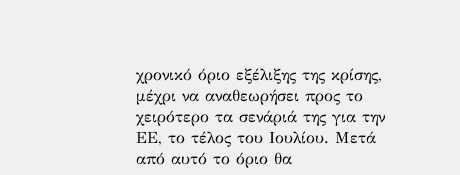χρονικό όριο εξέλιξης της κρίσης, μέχρι να αναθεωρήσει προς το χειρότερο τα σενάριά της για την ΕΕ, το τέλος του Ιουλίου. Μετά από αυτό το όριο θα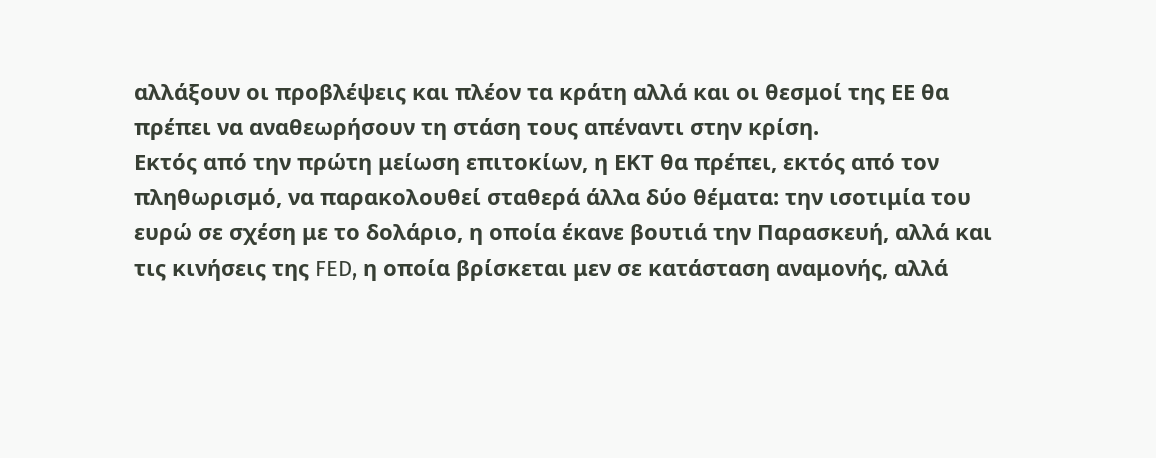αλλάξουν οι προβλέψεις και πλέον τα κράτη αλλά και οι θεσμοί της ΕΕ θα πρέπει να αναθεωρήσουν τη στάση τους απέναντι στην κρίση.
Εκτός από την πρώτη μείωση επιτοκίων, η ΕΚΤ θα πρέπει, εκτός από τον πληθωρισμό, να παρακολουθεί σταθερά άλλα δύο θέματα: την ισοτιμία του ευρώ σε σχέση με το δολάριο, η οποία έκανε βουτιά την Παρασκευή, αλλά και τις κινήσεις της FED, η οποία βρίσκεται μεν σε κατάσταση αναμονής, αλλά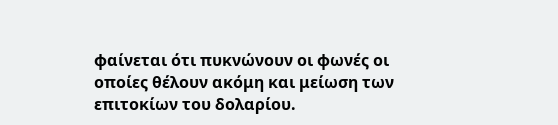φαίνεται ότι πυκνώνουν οι φωνές οι οποίες θέλουν ακόμη και μείωση των επιτοκίων του δολαρίου.